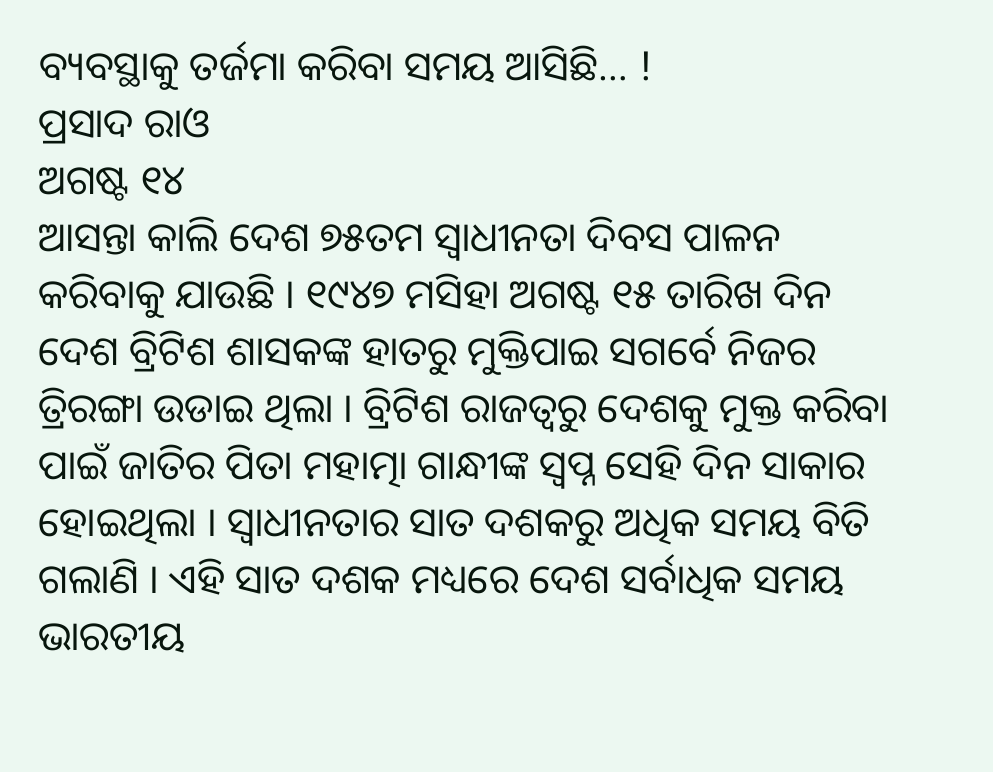ବ୍ୟବସ୍ଥାକୁ ତର୍ଜମା କରିବା ସମୟ ଆସିଛି… !
ପ୍ରସାଦ ରାଓ
ଅଗଷ୍ଟ ୧୪
ଆସନ୍ତା କାଲି ଦେଶ ୭୫ତମ ସ୍ୱାଧୀନତା ଦିବସ ପାଳନ କରିବାକୁ ଯାଉଛି । ୧୯୪୭ ମସିହା ଅଗଷ୍ଟ ୧୫ ତାରିଖ ଦିନ ଦେଶ ବ୍ରିଟିଶ ଶାସକଙ୍କ ହାତରୁ ମୁକ୍ତିପାଇ ସଗର୍ବେ ନିଜର ତ୍ରିରଙ୍ଗା ଉଡାଇ ଥିଲା । ବ୍ରିଟିଶ ରାଜତ୍ୱରୁ ଦେଶକୁ ମୁକ୍ତ କରିବା ପାଇଁ ଜାତିର ପିତା ମହାତ୍ମା ଗାନ୍ଧୀଙ୍କ ସ୍ୱପ୍ନ ସେହି ଦିନ ସାକାର ହୋଇଥିଲା । ସ୍ୱାଧୀନତାର ସାତ ଦଶକରୁ ଅଧିକ ସମୟ ବିତି ଗଲାଣି । ଏହି ସାତ ଦଶକ ମଧ୍ୟରେ ଦେଶ ସର୍ବାଧିକ ସମୟ ଭାରତୀୟ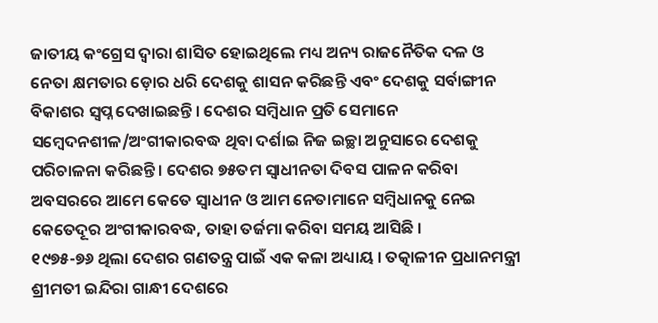ଜାତୀୟ କଂଗ୍ରେସ ଦ୍ୱାରା ଶାସିତ ହୋଇଥିଲେ ମଧ୍ୟ ଅନ୍ୟ ରାଜନୈତିକ ଦଳ ଓ ନେତା କ୍ଷମତାର ଡ଼ୋର ଧରି ଦେଶକୁ ଶାସନ କରିଛନ୍ତି ଏବଂ ଦେଶକୁ ସର୍ବାଙ୍ଗୀନ ବିକାଶର ସ୍ୱପ୍ନ ଦେଖାଇଛନ୍ତି । ଦେଶର ସମ୍ବିଧାନ ପ୍ରତି ସେମାନେ ସମ୍ବେଦନଶୀଳ/ଅଂଗୀକାରବଦ୍ଧ ଥିବା ଦର୍ଶାଇ ନିଜ ଇଚ୍ଛା ଅନୁସାରେ ଦେଶକୁ ପରିଚାଳନା କରିଛନ୍ତି । ଦେଶର ୭୫ତମ ସ୍ୱାଧୀନତା ଦିବସ ପାଳନ କରିବା ଅବସରରେ ଆମେ କେତେ ସ୍ୱାଧୀନ ଓ ଆମ ନେତାମାନେ ସମ୍ବିଧାନକୁ ନେଇ କେତେଦୂର ଅଂଗୀକାରବଦ୍ଧ, ତାହା ତର୍ଜମା କରିବା ସମୟ ଆସିଛି ।
୧୯୭୫-୭୬ ଥିଲା ଦେଶର ଗଣତନ୍ତ୍ର ପାଇଁ ଏକ କଳା ଅଧ୍ୟାୟ । ତତ୍କାଳୀନ ପ୍ରଧାନମନ୍ତ୍ରୀ ଶ୍ରୀମତୀ ଇନ୍ଦିରା ଗାନ୍ଧୀ ଦେଶରେ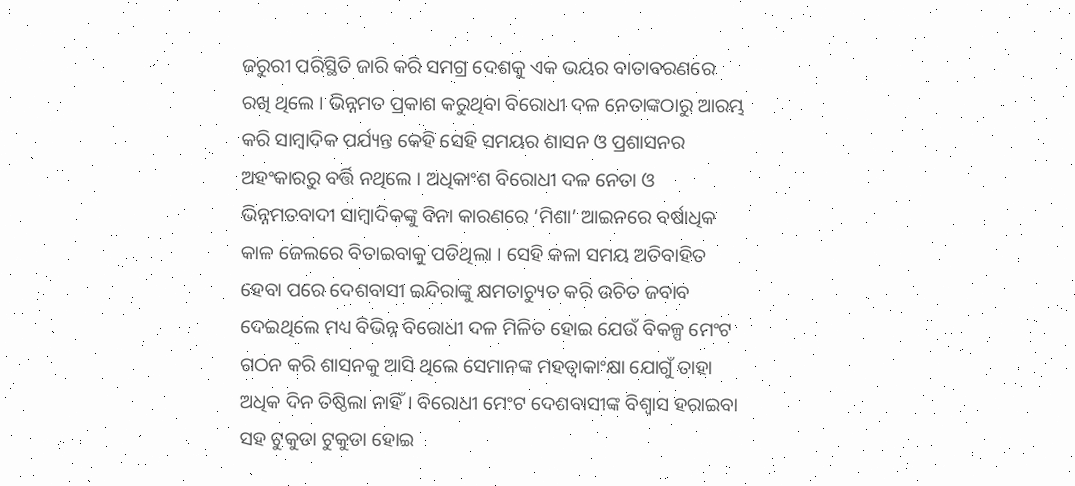ଜରୁରୀ ପରିସ୍ଥିତି ଜାରି କରି ସମଗ୍ର ଦେଶକୁ ଏକ ଭୟର ବାତାବରଣରେ ରଖି ଥିଲେ । ଭିନ୍ନମତ ପ୍ରକାଶ କରୁଥିବା ବିରୋଧୀ ଦଳ ନେତାଙ୍କଠାରୁ ଆରମ୍ଭ କରି ସାମ୍ବାଦିକ ପର୍ଯ୍ୟନ୍ତ କେହି ସେହି ସମୟର ଶାସନ ଓ ପ୍ରଶାସନର ଅହଂକାରରୁ ବର୍ତ୍ତି ନଥିଲେ । ଅଧିକାଂଶ ବିରୋଧୀ ଦଳ ନେତା ଓ ଭିନ୍ନମତବାଦୀ ସାମ୍ବାଦିକଙ୍କୁ ବିନା କାରଣରେ ‘ମିଶା’ ଆଇନରେ ବର୍ଷାଧିକ କାଳ ଜେଲରେ ବିତାଇବାକୁ ପଡିଥିଲା । ସେହି କଳା ସମୟ ଅତିବାହିତ ହେବା ପରେ ଦେଶବାସୀ ଇନ୍ଦିରାଙ୍କୁ କ୍ଷମତାଚ୍ୟୁତ କରି ଉଚିତ ଜବାବ ଦେଇଥିଲେ ମଧ୍ୟ ବିଭିନ୍ନ ବିରୋଧୀ ଦଳ ମିଳିତ ହୋଇ ଯେଉଁ ବିକଳ୍ପ ମେଂଟ ଗଠନ କରି ଶାସନକୁ ଆସି ଥିଲେ ସେମାନଙ୍କ ମହତ୍ୱାକାଂକ୍ଷା ଯୋଗୁଁ ତାହା ଅଧିକ ଦିନ ତିଷ୍ଠିଲା ନାହିଁ । ବିରୋଧୀ ମେଂଟ ଦେଶବାସୀଙ୍କ ବିଶ୍ୱାସ ହରାଇବା ସହ ଟୁକୁଡା ଟୁକୁଡା ହୋଇ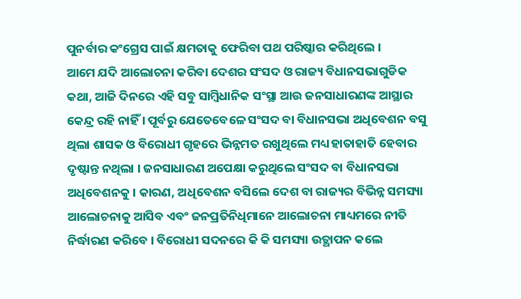ପୁନର୍ବାର କଂଗ୍ରେସ ପାଇଁ କ୍ଷମତାକୁ ଫେରିବା ପଥ ପରିଷ୍କାର କରିଥିଲେ ।
ଆମେ ଯଦି ଆଲୋଚନା କରିବା ଦେଶର ସଂସଦ ଓ ରାଜ୍ୟ ବିଧାନସଭାଗୁଡିକ କଥା, ଆଜି ଦିନରେ ଏହି ସବୁ ସାମ୍ବିଧାନିକ ସଂସ୍ଥା ଆଉ ଜନସାଧାରଣଙ୍କ ଆସ୍ଥାର କେନ୍ଦ୍ର ରହି ନାହିଁ । ପୂର୍ବରୁ ଯେତେବେଳେ ସଂସଦ ବା ବିଧାନସଭା ଅଧିବେଶନ ବସୁ ଥିଲା ଶାସକ ଓ ବିରୋଧୀ ଗୃହରେ ଭିନ୍ନମତ ରଖୁଥିଲେ ମଧ୍ୟ ହାତାହାତି ହେବାର ଦୃଷ୍ଟାନ୍ତ ନଥିଲା । ଜନସାଧାରଣ ଅପେକ୍ଷା କରୁଥିଲେ ସଂସଦ ବା ବିଧାନସଭା ଅଧିବେଶନକୁ । କାରଣ, ଅଧିବେଶନ ବସିଲେ ଦେଶ ବା ରାଜ୍ୟର ବିଭିନ୍ନ ସମସ୍ୟା ଆଲୋଚନାକୁ ଆସିବ ଏବଂ ଜନପ୍ରତିନିଧିମାନେ ଆଲୋଚନା ମାଧ୍ୟମରେ ନୀତି ନିର୍ଦ୍ଧାରଣ କରିବେ । ବିରୋଧୀ ସଦନରେ କି କି ସମସ୍ୟା ଉତ୍ଥାପନ କଲେ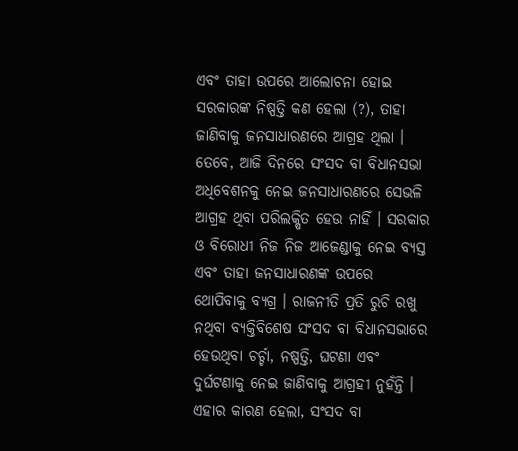ଏବଂ ତାହା ଉପରେ ଆଲୋଚନା ହୋଇ ସରକାରଙ୍କ ନିଷ୍ପତ୍ତି କଣ ହେଲା (?), ତାହା ଜାଣିବାକୁ ଜନସାଧାରଣରେ ଆଗ୍ରହ ଥିଲା । ତେବେ, ଆଜି ଦିନରେ ସଂସଦ ବା ବିଧାନସଭା ଅଧିବେଶନକୁ ନେଇ ଜନସାଧାରଣରେ ସେଭଳି ଆଗ୍ରହ ଥିବା ପରିଲକ୍ଷିତ ହେଉ ନାହିଁ । ସରକାର ଓ ବିରୋଧୀ ନିଜ ନିଜ ଆଜେଣ୍ଡାକୁ ନେଇ ବ୍ୟସ୍ତ ଏବଂ ତାହା ଜନସାଧାରଣଙ୍କ ଉପରେ ଥୋପିବାକୁ ବ୍ୟଗ୍ର । ରାଜନୀତି ପ୍ରତି ରୁଚି ରଖୁ ନଥିବା ବ୍ୟକ୍ତିବିଶେଷ ସଂସଦ ବା ବିଧାନସଭାରେ ହେଉଥିବା ଚର୍ଚ୍ଚା, ନଷ୍ପତ୍ତି, ଘଟଣା ଏବଂ ଦୁର୍ଘଟଣାକୁ ନେଇ ଜାଣିବାକୁ ଆଗ୍ରହୀ ନୁହଁନ୍ତି ।
ଏହାର କାରଣ ହେଲା, ସଂସଦ ବା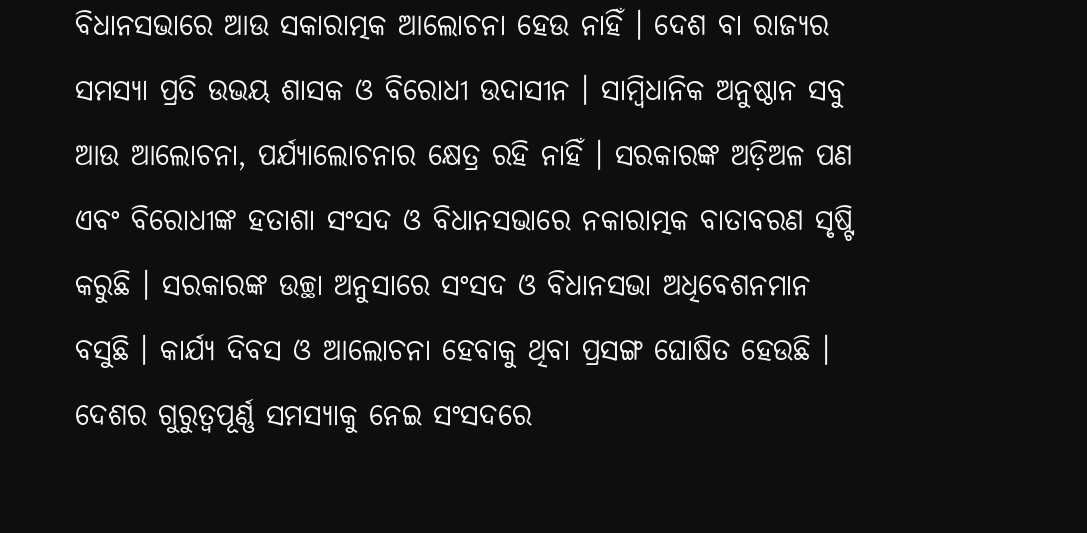ବିଧାନସଭାରେ ଆଉ ସକାରାତ୍ମକ ଆଲୋଚନା ହେଉ ନାହିଁ । ଦେଶ ବା ରାଜ୍ୟର ସମସ୍ୟା ପ୍ରତି ଉଭୟ ଶାସକ ଓ ବିରୋଧୀ ଉଦାସୀନ । ସାମ୍ବିଧାନିକ ଅନୁଷ୍ଠାନ ସବୁ ଆଉ ଆଲୋଚନା, ପର୍ଯ୍ୟାଲୋଚନାର କ୍ଷେତ୍ର ରହି ନାହିଁ । ସରକାରଙ୍କ ଅଡ଼ିଅଳ ପଣ ଏବଂ ବିରୋଧୀଙ୍କ ହତାଶା ସଂସଦ ଓ ବିଧାନସଭାରେ ନକାରାତ୍ମକ ବାତାବରଣ ସୃଷ୍ଟି କରୁଛି । ସରକାରଙ୍କ ଉଚ୍ଛା ଅନୁସାରେ ସଂସଦ ଓ ବିଧାନସଭା ଅଧିବେଶନମାନ ବସୁଛି । କାର୍ଯ୍ୟ ଦିବସ ଓ ଆଲୋଚନା ହେବାକୁ ଥିବା ପ୍ରସଙ୍ଗ ଘୋଷିତ ହେଉଛି । ଦେଶର ଗୁରୁତ୍ୱପୂର୍ଣ୍ଣ ସମସ୍ୟାକୁ ନେଇ ସଂସଦରେ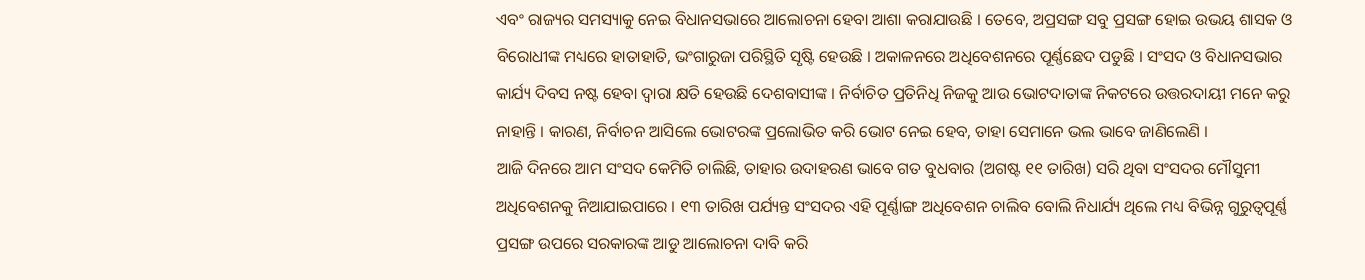ଏବଂ ରାଜ୍ୟର ସମସ୍ୟାକୁ ନେଇ ବିଧାନସଭାରେ ଆଲୋଚନା ହେବା ଆଶା କରାଯାଉଛି । ତେବେ, ଅପ୍ରସଙ୍ଗ ସବୁ ପ୍ରସଙ୍ଗ ହୋଇ ଉଭୟ ଶାସକ ଓ ବିରୋଧୀଙ୍କ ମଧ୍ୟରେ ହାତାହାତି, ଭଂଗାରୁଜା ପରିସ୍ଥିତି ସୃଷ୍ଟି ହେଉଛି । ଅକାଳନରେ ଅଧିବେଶନରେ ପୂର୍ଣ୍ଣଛେଦ ପଡୁଛି । ସଂସଦ ଓ ବିଧାନସଭାର କାର୍ଯ୍ୟ ଦିବସ ନଷ୍ଟ ହେବା ଦ୍ୱାରା କ୍ଷତି ହେଉଛି ଦେଶବାସୀଙ୍କ । ନିର୍ବାଚିତ ପ୍ରତିନିଧି ନିଜକୁ ଆଉ ଭୋଟଦାତାଙ୍କ ନିକଟରେ ଉତ୍ତରଦାୟୀ ମନେ କରୁ ନାହାନ୍ତି । କାରଣ, ନିର୍ବାଚନ ଆସିଲେ ଭୋଟରଙ୍କ ପ୍ରଲୋଭିତ କରି ଭୋଟ ନେଇ ହେବ, ତାହା ସେମାନେ ଭଲ ଭାବେ ଜାଣିଲେଣି ।
ଆଜି ଦିନରେ ଆମ ସଂସଦ କେମିତି ଚାଲିଛି, ତାହାର ଉଦାହରଣ ଭାବେ ଗତ ବୁଧବାର (ଅଗଷ୍ଟ ୧୧ ତାରିଖ) ସରି ଥିବା ସଂସଦର ମୌସୁମୀ ଅଧିବେଶନକୁ ନିଆଯାଇପାରେ । ୧୩ ତାରିଖ ପର୍ଯ୍ୟନ୍ତ ସଂସଦର ଏହି ପୂର୍ଣ୍ଣାଙ୍ଗ ଅଧିବେଶନ ଚାଲିବ ବୋଲି ନିଧାର୍ଯ୍ୟ ଥିଲେ ମଧ୍ୟ ବିଭିନ୍ନ ଗୁରୁତ୍ୱପୂର୍ଣ୍ଣ ପ୍ରସଙ୍ଗ ଉପରେ ସରକାରଙ୍କ ଆଡୁ ଆଲୋଚନା ଦାବି କରି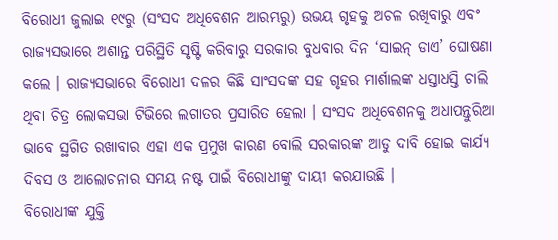ବିରୋଧୀ ଜୁଲାଇ ୧୯ରୁ (ସଂସଦ ଅଧିବେଶନ ଆରମ୍ଭରୁ) ଉଭୟ ଗୃହକୁ ଅଚଳ ରଖିବାରୁ ଏବଂ ରାଜ୍ୟସଭାରେ ଅଶାନ୍ତ ପରିସ୍ଥିତି ସୃଷ୍ଟି କରିବାରୁ ସରକାର ବୁଧବାର ଦିନ ‘ସାଇନ୍ ଡାଏ’ ଘୋଷଣା କଲେ । ରାଜ୍ୟସଭାରେ ବିରୋଧୀ ଦଳର କିଛି ସାଂସଦଙ୍କ ସହ ଗୃହର ମାର୍ଶାଲଙ୍କ ଧସ୍ତାଧସ୍ତି ଚାଲି ଥିବା ଚିତ୍ର ଲୋକସଭା ଟିଭିରେ ଲଗାତର ପ୍ରସାରିତ ହେଲା । ସଂସଦ ଅଧିବେଶନକୁ ଅଧାପନ୍ତୁରିଆ ଭାବେ ସ୍ଥଗିତ ରଖାବାର ଏହା ଏକ ପ୍ରମୁଖ କାରଣ ବୋଲି ସରକାରଙ୍କ ଆଡୁ ଦାବି ହୋଇ କାର୍ଯ୍ୟ ଦିବସ ଓ ଆଲୋଚନାର ସମୟ ନଷ୍ଟ ପାଇଁ ବିରୋଧୀଙ୍କୁ ଦାୟୀ କରଯାଉଛି ।
ବିରୋଧୀଙ୍କ ଯୁକ୍ତି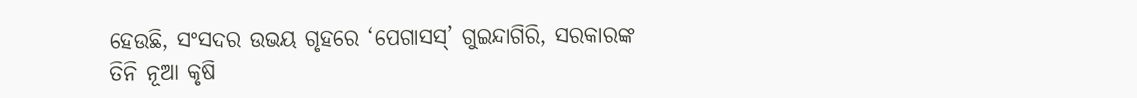ହେଉଛି, ସଂସଦର ଉଭୟ ଗୃହରେ ‘ପେଗାସସ୍’ ଗୁଇନ୍ଦାଗିରି, ସରକାରଙ୍କ ତିନି ନୂଆ କୃଷି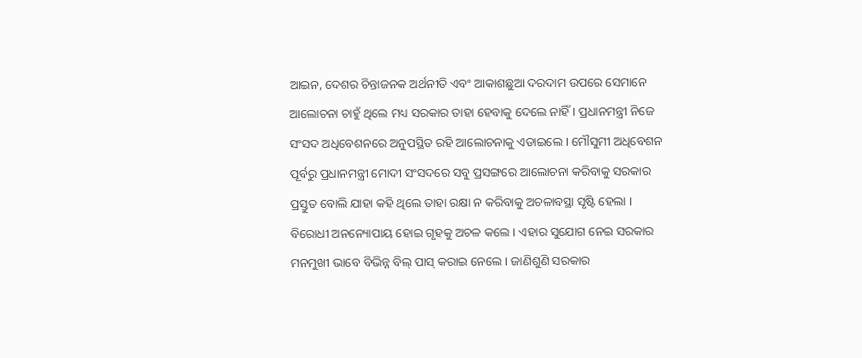ଆଇନ, ଦେଶର ଚିନ୍ତାଜନକ ଅର୍ଥନୀତି ଏବଂ ଆକାଶଛୁଆ ଦରଦାମ ଉପରେ ସେମାନେ ଆଲୋଚନା ଚାହୁଁ ଥିଲେ ମଧ୍ୟ ସରକାର ତାହା ହେବାକୁ ଦେଲେ ନାହିଁ । ପ୍ରଧାନମନ୍ତ୍ରୀ ନିଜେ ସଂସଦ ଅଧିବେଶନରେ ଅନୁପସ୍ଥିତ ରହି ଆଲୋଚନାକୁ ଏଡାଇଲେ । ମୌସୁମୀ ଅଧିବେଶନ ପୂର୍ବରୁ ପ୍ରଧାନମନ୍ତ୍ରୀ ମୋଦୀ ସଂସଦରେ ସବୁ ପ୍ରସଙ୍ଗରେ ଆଲୋଚନା କରିବାକୁ ସରକାର ପ୍ରସ୍ତୁତ ବୋଲି ଯାହା କହି ଥିଲେ ତାହା ରକ୍ଷା ନ କରିବାକୁ ଅଚଳାବସ୍ଥା ସୃଷ୍ଟି ହେଲା । ବିରୋଧୀ ଅନନ୍ୟୋପାୟ ହୋଇ ଗୃହକୁ ଅଚଳ କଲେ । ଏହାର ସୁଯୋଗ ନେଇ ସରକାର ମନମୁଖୀ ଭାବେ ବିଭିନ୍ନ ବିଲ୍ ପାସ୍ କରାଇ ନେଲେ । ଜାଣିଶୁଣି ସରକାର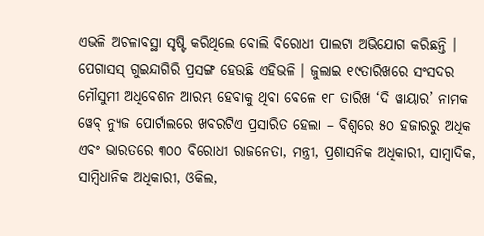ଏଭଳି ଅଚଳାବସ୍ଥା ସୃଷ୍ଟି କରିଥିଲେ ବୋଲି ବିରୋଧୀ ପାଲଟା ଅଭିଯୋଗ କରିଛନ୍ତି ।
ପେଗାସସ୍ ଗୁଇନ୍ଦାଗିରି ପ୍ରସଙ୍ଗ ହେଉଛି ଏହିଭଳି । ଜୁଲାଇ ୧୯ତାରିଖରେ ସଂସଦର ମୌସୁମୀ ଅଧିବେଶନ ଆରମ୍ଭ ହେବାକୁ ଥିବା ବେଳେ ୧୮ ତାରିଖ ‘ଦି ୱାୟାର’ ନାମକ ୱେବ୍ ନ୍ୟୁଜ ପୋର୍ଟାଲରେ ଖବରଟିଏ ପ୍ରସାରିତ ହେଲା – ବିଶ୍ୱରେ ୫୦ ହଜାରରୁ ଅଧିକ ଏବଂ ଭାରତରେ ୩୦୦ ବିରୋଧୀ ରାଜନେତା, ମନ୍ତ୍ରୀ, ପ୍ରଶାସନିକ ଅଧିକାରୀ, ସାମ୍ବାଦିକ, ସାମ୍ବିଧାନିକ ଅଧିକାରୀ, ଓକିଲ,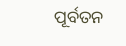ପୂର୍ବତନ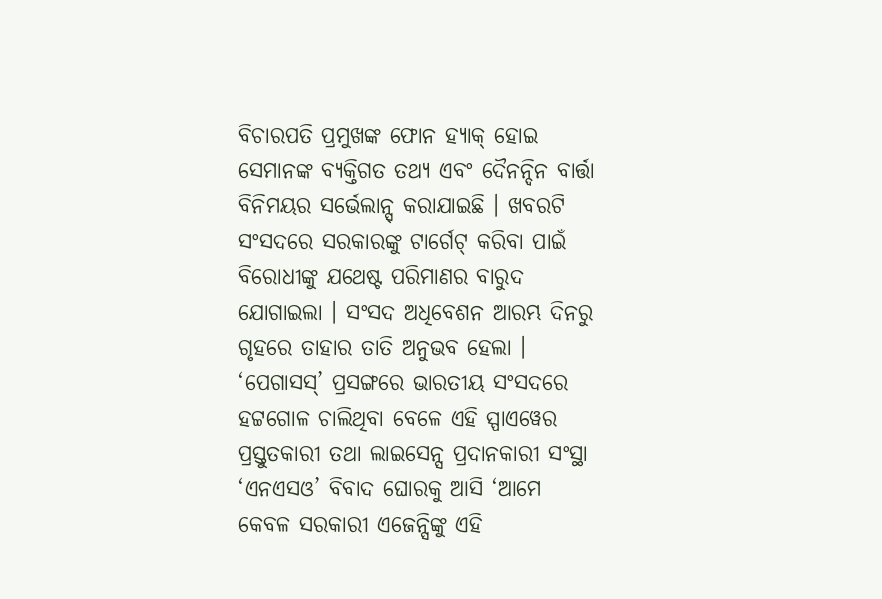ବିଚାରପତି ପ୍ରମୁଖଙ୍କ ଫୋନ ହ୍ୟାକ୍ ହୋଇ ସେମାନଙ୍କ ବ୍ୟକ୍ତିଗତ ତଥ୍ୟ ଏବଂ ଦୈନନ୍ଦିନ ବାର୍ତ୍ତା ବିନିମୟର ସର୍ଭେଲାନ୍ସ୍ କରାଯାଇଛି । ଖବରଟି ସଂସଦରେ ସରକାରଙ୍କୁ ଟାର୍ଗେଟ୍ କରିବା ପାଇଁ ବିରୋଧୀଙ୍କୁ ଯଥେଷ୍ଟ ପରିମାଣର ବାରୁଦ ଯୋଗାଇଲା । ସଂସଦ ଅଧିବେଶନ ଆରମ୍ଭ ଦିନରୁ ଗୃହରେ ତାହାର ତାତି ଅନୁଭବ ହେଲା । ‘ପେଗାସସ୍’ ପ୍ରସଙ୍ଗରେ ଭାରତୀୟ ସଂସଦରେ ହଟ୍ଟଗୋଳ ଚାଲିଥିବା ବେଳେ ଏହି ସ୍ପାଏୱେର ପ୍ରସ୍ତୁତକାରୀ ତଥା ଲାଇସେନ୍ସ ପ୍ରଦାନକାରୀ ସଂସ୍ଥା ‘ଏନଏସଓ’ ବିବାଦ ଘୋରକୁ ଆସି ‘ଆମେ କେବଳ ସରକାରୀ ଏଜେନ୍ସିଙ୍କୁ ଏହି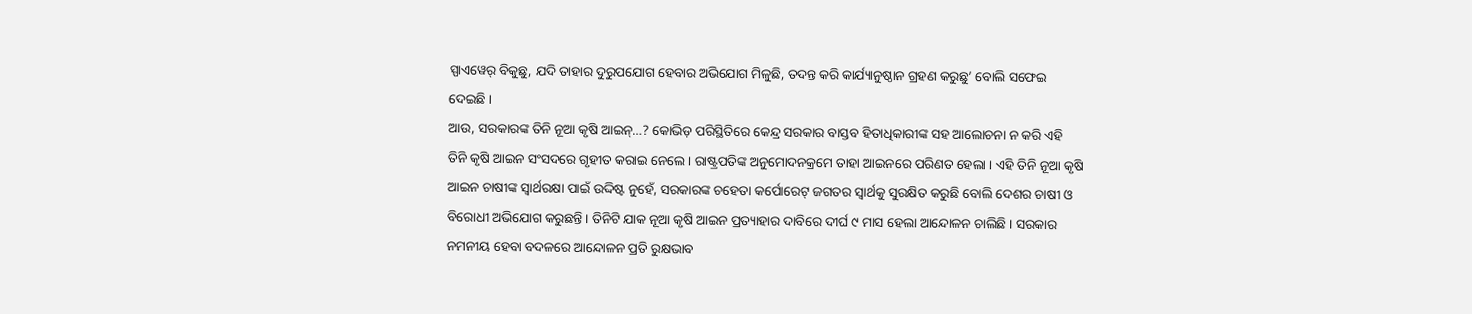ସ୍ପାଏୱେର୍ ବିକୁଛୁ, ଯଦି ତାହାର ଦୁରୁପଯୋଗ ହେବାର ଅଭିଯୋଗ ମିଳୁଛି, ତଦନ୍ତ କରି କାର୍ଯ୍ୟାନୁଷ୍ଠାନ ଗ୍ରହଣ କରୁଛୁ’ ବୋଲି ସଫେଇ ଦେଇଛି ।
ଆଉ, ସରକାରଙ୍କ ତିନି ନୂଆ କୃଷି ଆଇନ୍…? କୋଭିଡ଼ ପରିସ୍ଥିତିରେ କେନ୍ଦ୍ର ସରକାର ବାସ୍ତବ ହିତାଧିକାରୀଙ୍କ ସହ ଆଲୋଚନା ନ କରି ଏହି ତିନି କୃଷି ଆଇନ ସଂସଦରେ ଗୃହୀତ କରାଇ ନେଲେ । ରାଷ୍ଟ୍ରପତିଙ୍କ ଅନୁମୋଦନକ୍ରମେ ତାହା ଆଇନରେ ପରିଣତ ହେଲା । ଏହି ତିନି ନୂଆ କୃଷି ଆଇନ ଚାଷୀଙ୍କ ସ୍ୱାର୍ଥରକ୍ଷା ପାଇଁ ଉଦ୍ଦିଷ୍ଟ ନୁହେଁ, ସରକାରଙ୍କ ଚହେତା କର୍ପୋରେଟ୍ ଜଗତର ସ୍ୱାର୍ଥକୁ ସୁରକ୍ଷିତ କରୁଛି ବୋଲି ଦେଶର ଚାଷୀ ଓ ବିରୋଧୀ ଅଭିଯୋଗ କରୁଛନ୍ତି । ତିନିଟି ଯାକ ନୂଆ କୃଷି ଆଇନ ପ୍ରତ୍ୟାହାର ଦାବିରେ ଦୀର୍ଘ ୯ ମାସ ହେଲା ଆନ୍ଦୋଳନ ଚାଲିଛି । ସରକାର ନମନୀୟ ହେବା ବଦଳରେ ଆନ୍ଦୋଳନ ପ୍ରତି ରୁକ୍ଷଭାବ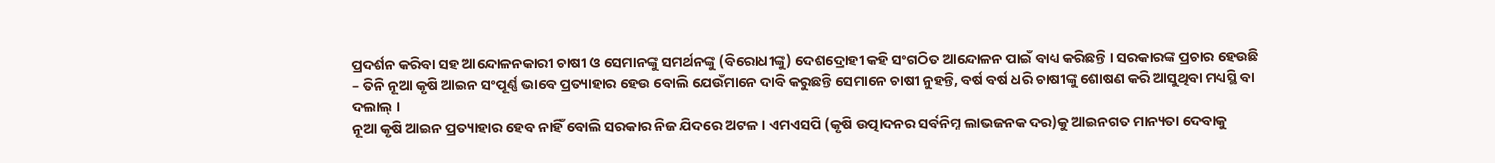ପ୍ରଦର୍ଶନ କରିବା ସହ ଆନ୍ଦୋଳନକାରୀ ଚାଷୀ ଓ ସେମାନଙ୍କୁ ସମର୍ଥନଙ୍କୁ (ବିରୋଧୀଙ୍କୁ) ଦେଶଦ୍ରୋହୀ କହି ସଂଗଠିତ ଆନ୍ଦୋଳନ ପାଇଁ ବାଧ୍ୟ କରିଛନ୍ତି । ସରକାରଙ୍କ ପ୍ରଚାର ହେଉଛି – ତିନି ନୂଆ କୃଷି ଆଇନ ସଂପୂର୍ଣ୍ଣ ଭାବେ ପ୍ରତ୍ୟାହାର ହେଉ ବୋଲି ଯେଉଁମାନେ ଦାବି କରୁଛନ୍ତି ସେମାନେ ଚାଷୀ ନୁହନ୍ତି, ବର୍ଷ ବର୍ଷ ଧରି ଚାଷୀଙ୍କୁ ଶୋଷଣ କରି ଆସୁଥିବା ମଧ୍ୟସ୍ଥି ବା ଦଲାଲ୍ ।
ନୂଆ କୃଷି ଆଇନ ପ୍ରତ୍ୟାହାର ହେବ ନାହିଁ ବୋଲି ସରକାର ନିଜ ଯିଦରେ ଅଟଳ । ଏମଏସପି (କୃଷି ଉତ୍ପାଦନର ସର୍ବନିମ୍ନ ଲାଭଜନକ ଦର)କୁ ଆଇନଗତ ମାନ୍ୟତା ଦେବାକୁ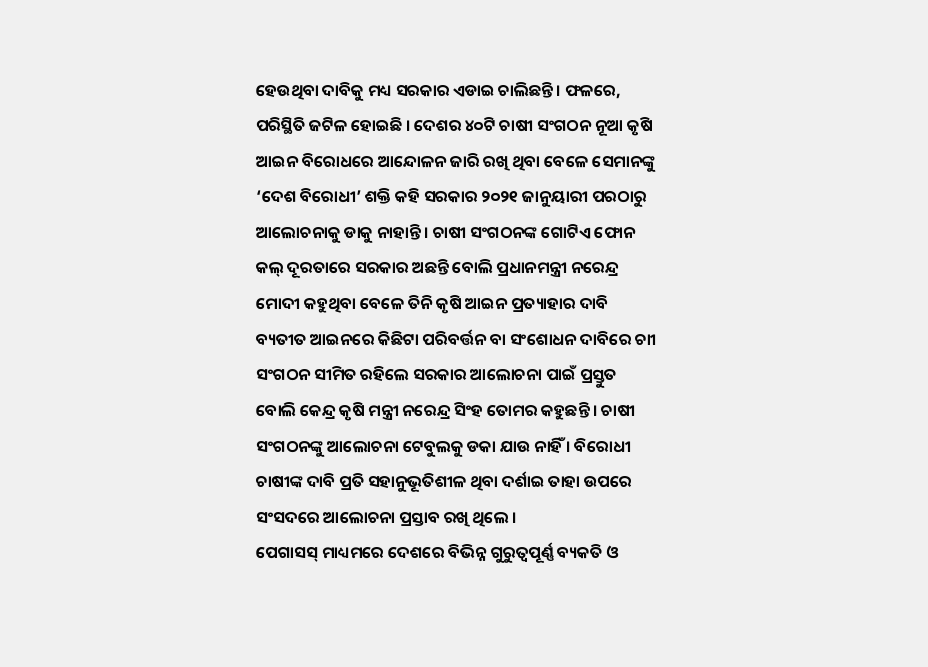ହେଉଥିବା ଦାବିକୁ ମଧ୍ୟ ସରକାର ଏଡାଇ ଚାଲିଛନ୍ତି । ଫଳରେ, ପରିସ୍ଥିତି ଜଟିଳ ହୋଇଛି । ଦେଶର ୪୦ଟି ଚାଷୀ ସଂଗଠନ ନୂଆ କୃଷି ଆଇନ ବିରୋଧରେ ଆନ୍ଦୋଳନ ଜାରି ରଖି ଥିବା ବେଳେ ସେମାନଙ୍କୁ ‘ଦେଶ ବିରୋଧୀ’ ଶକ୍ତି କହି ସରକାର ୨୦୨୧ ଜାନୁୟାରୀ ପରଠାରୁ ଆଲୋଚନାକୁ ଡାକୁ ନାହାନ୍ତି । ଚାଷୀ ସଂଗଠନଙ୍କ ଗୋଟିଏ ଫୋନ କଲ୍ ଦୂରତାରେ ସରକାର ଅଛନ୍ତି ବୋଲି ପ୍ରଧାନମନ୍ତ୍ରୀ ନରେନ୍ଦ୍ର ମୋଦୀ କହୁଥିବା ବେଳେ ତିନି କୃଷି ଆଇନ ପ୍ରତ୍ୟାହାର ଦାବି ବ୍ୟତୀତ ଆଇନରେ କିଛିଟା ପରିବର୍ତ୍ତନ ବା ସଂଶୋଧନ ଦାବିରେ ଚାୀ ସଂଗଠନ ସୀମିତ ରହିଲେ ସରକାର ଆଲୋଚନା ପାଇଁ ପ୍ରସ୍ତୁତ ବୋଲି କେନ୍ଦ୍ର କୃଷି ମନ୍ତ୍ରୀ ନରେନ୍ଦ୍ର ସିଂହ ତୋମର କହୁଛନ୍ତି । ଚାଷୀ ସଂଗଠନଙ୍କୁ ଆଲୋଚନା ଟେବୁଲକୁ ଡକା ଯାଉ ନାହିଁ । ବିରୋଧୀ ଚାଷୀଙ୍କ ଦାବି ପ୍ରତି ସହାନୁଭୂତିଶୀଳ ଥିବା ଦର୍ଶାଇ ତାହା ଉପରେ ସଂସଦରେ ଆଲୋଚନା ପ୍ରସ୍ତାବ ରଖି ଥିଲେ ।
ପେଗାସସ୍ ମାଧ୍ୟମରେ ଦେଶରେ ବିଭିନ୍ନ ଗୁରୁତ୍ୱପୂର୍ଣ୍ଣ ବ୍ୟକତି ଓ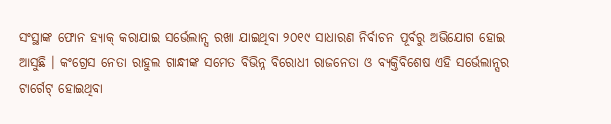ସଂସ୍ଥାଙ୍କ ଫୋନ ହ୍ୟାକ୍ କରାଯାଇ ସର୍ଭେଲାନ୍ସ ରଖା ଯାଇଥିବା ୨୦୧୯ ସାଧାରଣ ନିର୍ବାଚନ ପୂର୍ବରୁ ଅଭିଯୋଗ ହୋଇ ଆସୁଛି । କଂଗ୍ରେସ ନେତା ରାହୁଲ ଗାନ୍ଧୀଙ୍କ ସମେତ ବିଭିନ୍ନ ବିରୋଧୀ ରାଜନେତା ଓ ବ୍ୟକ୍ତିବିଶେଷ ଏହି ସର୍ଭେଲାନ୍ସର ଟାର୍ଗେଟ୍ ହୋଇଥିବା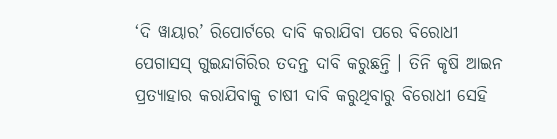‘ଦି ୱାୟାର’ ରିପୋର୍ଟରେ ଦାବି କରାଯିବା ପରେ ବିରୋଧୀ ପେଗାସସ୍ ଗୁଇନ୍ଦାଗିରିର ତଦନ୍ତ ଦାବି କରୁଛନ୍ତି । ତିନି କୃଷି ଆଇନ ପ୍ରତ୍ୟାହାର କରାଯିବାକୁ ଚାଷୀ ଦାବି କରୁଥିବାରୁ ବିରୋଧୀ ସେହି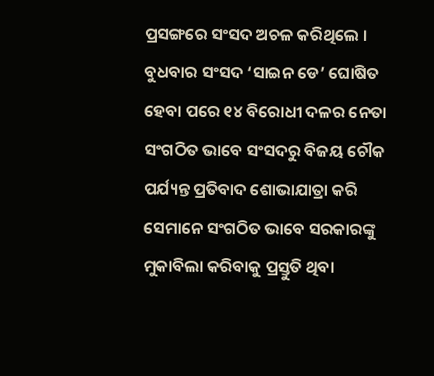ପ୍ରସଙ୍ଗରେ ସଂସଦ ଅଚଳ କରିଥିଲେ । ବୁଧବାର ସଂସଦ ‘ସାଇନ ଡେ’ ଘୋଷିତ ହେବା ପରେ ୧୪ ବିରୋଧୀ ଦଳର ନେତା ସଂଗଠିତ ଭାବେ ସଂସଦରୁ ବିଜୟ ଚୌକ ପର୍ଯ୍ୟନ୍ତ ପ୍ରତିବାଦ ଶୋଭାଯାତ୍ରା କରି ସେମାନେ ସଂଗଠିତ ଭାବେ ସରକାରଙ୍କୁ ମୁକାବିଲା କରିବାକୁ ପ୍ରସ୍ତୁତି ଥିବା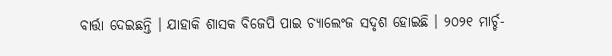ବାର୍ତ୍ତା ଦେଇଛନ୍ତି । ଯାହାକି ଶାସକ ବିଜେପି ପାଇ ଚ୍ୟାଲେଂଜ ସଦୃଶ ହୋଇଛି । ୨୦୨୧ ମାର୍ଚ୍ଚ-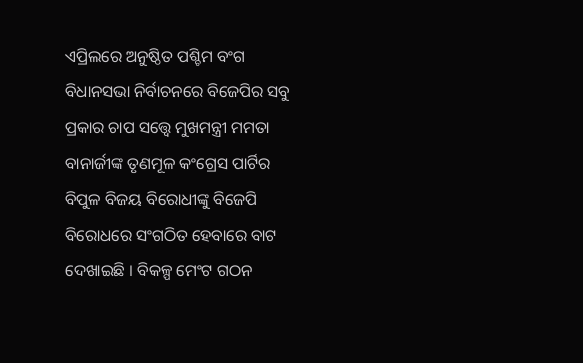ଏପ୍ରିଲରେ ଅନୁଷ୍ଠିତ ପଶ୍ଚିମ ବଂଗ ବିଧାନସଭା ନିର୍ବାଚନରେ ବିଜେପିର ସବୁ ପ୍ରକାର ଚାପ ସତ୍ତ୍ୱେ ମୁଖମନ୍ତ୍ରୀ ମମତା ବାନାର୍ଜୀଙ୍କ ତୃଣମୂଳ କଂଗ୍ରେସ ପାର୍ଟିର ବିପୁଳ ବିଜୟ ବିରୋଧୀଙ୍କୁ ବିଜେପି ବିରୋଧରେ ସଂଗଠିତ ହେବାରେ ବାଟ ଦେଖାଇଛି । ବିକଳ୍ପ ମେଂଟ ଗଠନ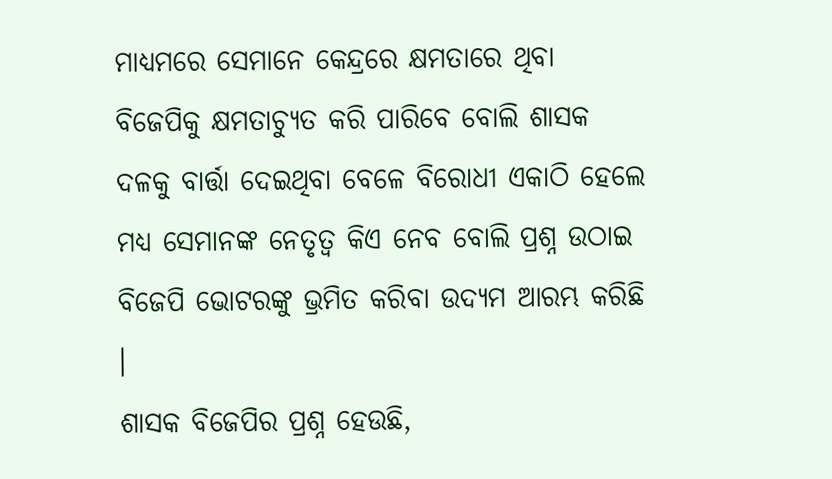ମାଧ୍ୟମରେ ସେମାନେ କେନ୍ଦ୍ରରେ କ୍ଷମତାରେ ଥିବା ବିଜେପିକୁ କ୍ଷମତାଚ୍ୟୁତ କରି ପାରିବେ ବୋଲି ଶାସକ ଦଳକୁ ବାର୍ତ୍ତା ଦେଇଥିବା ବେଳେ ବିରୋଧୀ ଏକାଠି ହେଲେ ମଧ୍ୟ ସେମାନଙ୍କ ନେତୃତ୍ୱ କିଏ ନେବ ବୋଲି ପ୍ରଶ୍ନ ଉଠାଇ ବିଜେପି ଭୋଟରଙ୍କୁ ଭ୍ରମିତ କରିବା ଉଦ୍ୟମ ଆରମ୍ଭ କରିଛି ।
ଶାସକ ବିଜେପିର ପ୍ରଶ୍ନ ହେଉଛି,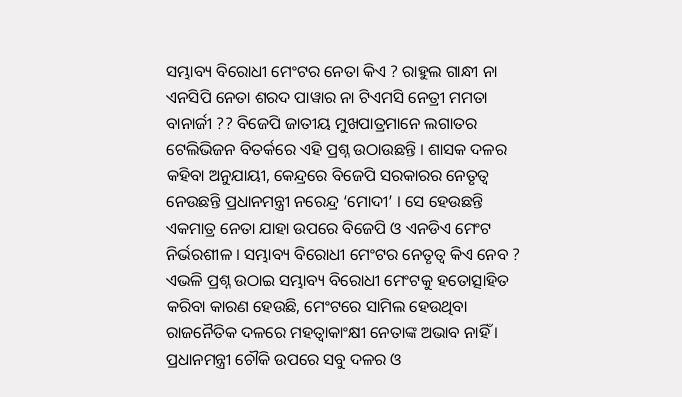ସମ୍ଭାବ୍ୟ ବିରୋଧୀ ମେଂଟର ନେତା କିଏ ? ରାହୁଲ ଗାନ୍ଧୀ ନା ଏନସିପି ନେତା ଶରଦ ପାୱାର ନା ଟିଏମସି ନେତ୍ରୀ ମମତା ବାନାର୍ଜୀ ?? ବିଜେପି ଜାତୀୟ ମୁଖପାତ୍ରମାନେ ଲଗାତର ଟେଲିଭିଜନ ବିତର୍କରେ ଏହି ପ୍ରଶ୍ନ ଉଠାଉଛନ୍ତି । ଶାସକ ଦଳର କହିବା ଅନୁଯାୟୀ, କେନ୍ଦ୍ରରେ ବିଜେପି ସରକାରର ନେତୃତ୍ୱ ନେଉଛନ୍ତି ପ୍ରଧାନମନ୍ତ୍ରୀ ନରେନ୍ଦ୍ର ‘ମୋଦୀ’ । ସେ ହେଉଛନ୍ତି ଏକମାତ୍ର ନେତା ଯାହା ଉପରେ ବିଜେପି ଓ ଏନଡିଏ ମେଂଟ ନିର୍ଭରଶୀଳ । ସମ୍ଭାବ୍ୟ ବିରୋଧୀ ମେଂଟର ନେତୃତ୍ୱ କିଏ ନେବ ? ଏଭଳି ପ୍ରଶ୍ନ ଉଠାଇ ସମ୍ଭାବ୍ୟ ବିରୋଧୀ ମେଂଟକୁ ହତୋତ୍ସାହିତ କରିବା କାରଣ ହେଉଛି, ମେଂଟରେ ସାମିଲ ହେଉଥିବା ରାଜନୈତିକ ଦଳରେ ମହତ୍ୱାକାଂକ୍ଷୀ ନେତାଙ୍କ ଅଭାବ ନାହିଁ । ପ୍ରଧାନମନ୍ତ୍ରୀ ଚୌକି ଉପରେ ସବୁ ଦଳର ଓ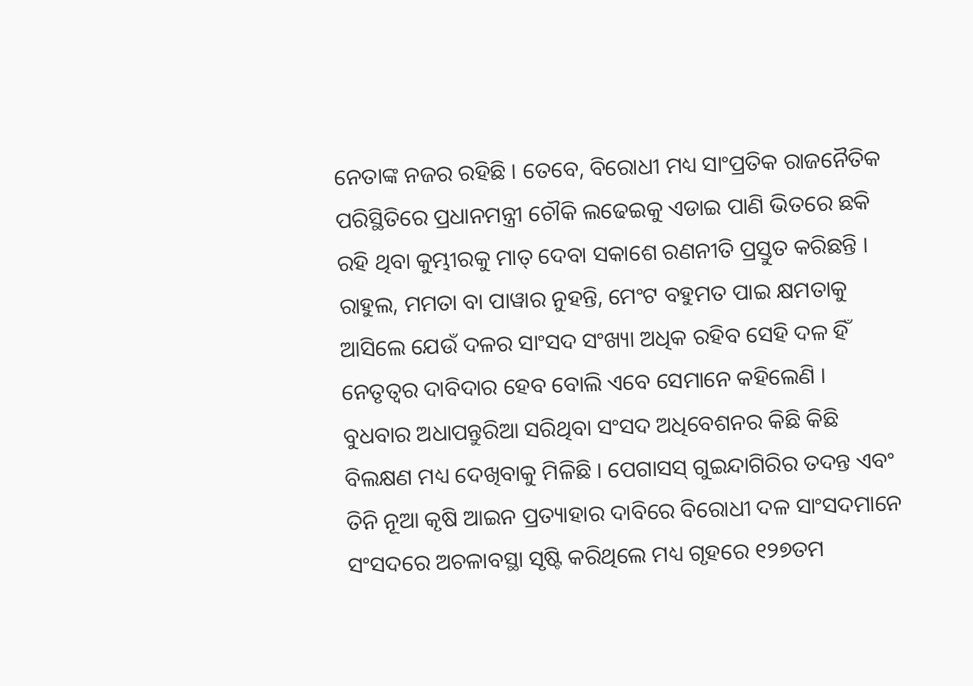ନେତାଙ୍କ ନଜର ରହିଛି । ତେବେ, ବିରୋଧୀ ମଧ୍ୟ ସାଂପ୍ରତିକ ରାଜନୈତିକ ପରିସ୍ଥିତିରେ ପ୍ରଧାନମନ୍ତ୍ରୀ ଚୌକି ଲଢେଇକୁ ଏଡାଇ ପାଣି ଭିତରେ ଛକି ରହି ଥିବା କୁମ୍ଭୀରକୁ ମାତ୍ ଦେବା ସକାଶେ ରଣନୀତି ପ୍ରସ୍ତୁତ କରିଛନ୍ତି । ରାହୁଲ, ମମତା ବା ପାୱାର ନୁହନ୍ତି, ମେଂଟ ବହୁମତ ପାଇ କ୍ଷମତାକୁ ଆସିଲେ ଯେଉଁ ଦଳର ସାଂସଦ ସଂଖ୍ୟା ଅଧିକ ରହିବ ସେହି ଦଳ ହିଁ ନେତୃତ୍ୱର ଦାବିଦାର ହେବ ବୋଲି ଏବେ ସେମାନେ କହିଲେଣି ।
ବୁଧବାର ଅଧାପନ୍ତୁରିଆ ସରିଥିବା ସଂସଦ ଅଧିବେଶନର କିଛି କିଛି ବିଲକ୍ଷଣ ମଧ୍ୟ ଦେଖିବାକୁ ମିଳିଛି । ପେଗାସସ୍ ଗୁଇନ୍ଦାଗିରିର ତଦନ୍ତ ଏବଂ ତିନି ନୂଆ କୃଷି ଆଇନ ପ୍ରତ୍ୟାହାର ଦାବିରେ ବିରୋଧୀ ଦଳ ସାଂସଦମାନେ ସଂସଦରେ ଅଚଳାବସ୍ଥା ସୃଷ୍ଟି କରିଥିଲେ ମଧ୍ୟ ଗୃହରେ ୧୨୭ତମ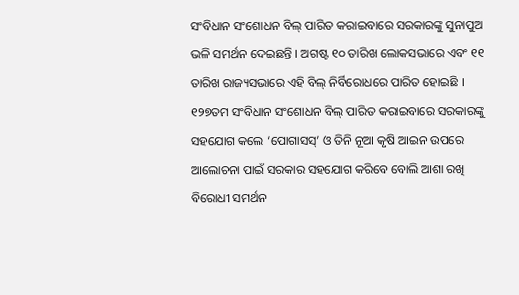ସଂବିଧାନ ସଂଶୋଧନ ବିଲ୍ ପାରିତ କରାଇବାରେ ସରକାରଙ୍କୁ ସୁନାପୁଅ ଭଳି ସମର୍ଥନ ଦେଇଛନ୍ତି । ଅଗଷ୍ଟ ୧୦ ତାରିଖ ଲୋକସଭାରେ ଏବଂ ୧୧ ତାରିଖ ରାଜ୍ୟସଭାରେ ଏହି ବିଲ୍ ନିର୍ବିରୋଧରେ ପାରିତ ହୋଇଛି । ୧୨୭ତମ ସଂବିଧାନ ସଂଶୋଧନ ବିଲ୍ ପାରିତ କରାଇବାରେ ସରକାରଙ୍କୁ ସହଯୋଗ କଲେ ‘ପୋଗାସସ୍’ ଓ ତିନି ନୂଆ କୃଷି ଆଇନ ଉପରେ ଆଲୋଚନା ପାଇଁ ସରକାର ସହଯୋଗ କରିବେ ବୋଲି ଆଶା ରଖି ବିରୋଧୀ ସମର୍ଥନ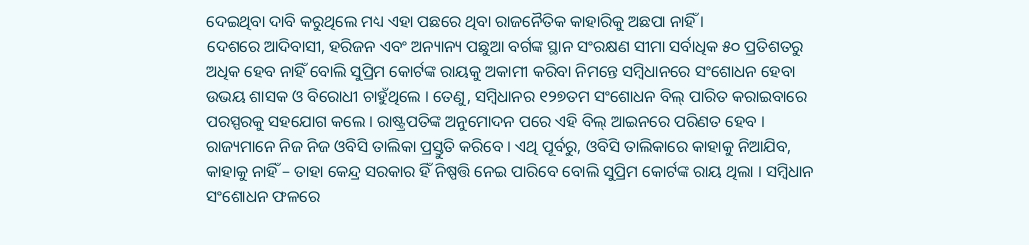ଦେଇଥିବା ଦାବି କରୁଥିଲେ ମଧ୍ୟ ଏହା ପଛରେ ଥିବା ରାଜନୈତିକ କାହାରିକୁ ଅଛପା ନାହିଁ ।
ଦେଶରେ ଆଦିବାସୀ, ହରିଜନ ଏବଂ ଅନ୍ୟାନ୍ୟ ପଛୁଆ ବର୍ଗଙ୍କ ସ୍ଥାନ ସଂରକ୍ଷଣ ସୀମା ସର୍ବାଧିକ ୫୦ ପ୍ରତିଶତରୁ ଅଧିକ ହେବ ନାହିଁ ବୋଲି ସୁପ୍ରିମ କୋର୍ଟଙ୍କ ରାୟକୁ ଅକାମୀ କରିବା ନିମନ୍ତେ ସମ୍ବିଧାନରେ ସଂଶୋଧନ ହେବା ଉଭୟ ଶାସକ ଓ ବିରୋଧୀ ଚାହୁଁଥିଲେ । ତେଣୁ, ସମ୍ବିଧାନର ୧୨୭ତମ ସଂଶୋଧନ ବିଲ୍ ପାରିତ କରାଇବାରେ ପରସ୍ପରକୁ ସହଯୋଗ କଲେ । ରାଷ୍ଟ୍ରପତିଙ୍କ ଅନୁମୋଦନ ପରେ ଏହି ବିଲ୍ ଆଇନରେ ପରିଣତ ହେବ । ରାଜ୍ୟମାନେ ନିଜ ନିଜ ଓବିସି ତାଲିକା ପ୍ରସ୍ତୁତି କରିବେ । ଏଥି ପୂର୍ବରୁ, ଓବିସି ତାଲିକାରେ କାହାକୁ ନିଆଯିବ, କାହାକୁ ନାହିଁ – ତାହା କେନ୍ଦ୍ର ସରକାର ହିଁ ନିଷ୍ପତ୍ତି ନେଇ ପାରିବେ ବୋଲି ସୁପ୍ରିମ କୋର୍ଟଙ୍କ ରାୟ ଥିଲା । ସମ୍ବିଧାନ ସଂଶୋଧନ ଫଳରେ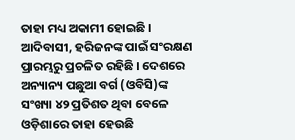ତାହା ମଧ୍ୟ ଅକାମୀ ହୋଇଛି । ଆଦିବାସୀ, ହରିଜନଙ୍କ ପାଇଁ ସଂରକ୍ଷଣ ପ୍ରାରମ୍ଭରୁ ପ୍ରଚଳିତ ରହିଛି । ଦେଶରେ ଅନ୍ୟାନ୍ୟ ପଛୁଆ ବର୍ଗ (ଓବିସି)ଙ୍କ ସଂଖ୍ୟା ୪୨ ପ୍ରତିଶତ ଥିବା ବେଳେ ଓଡ଼ିଶାରେ ତାହା ହେଉଛି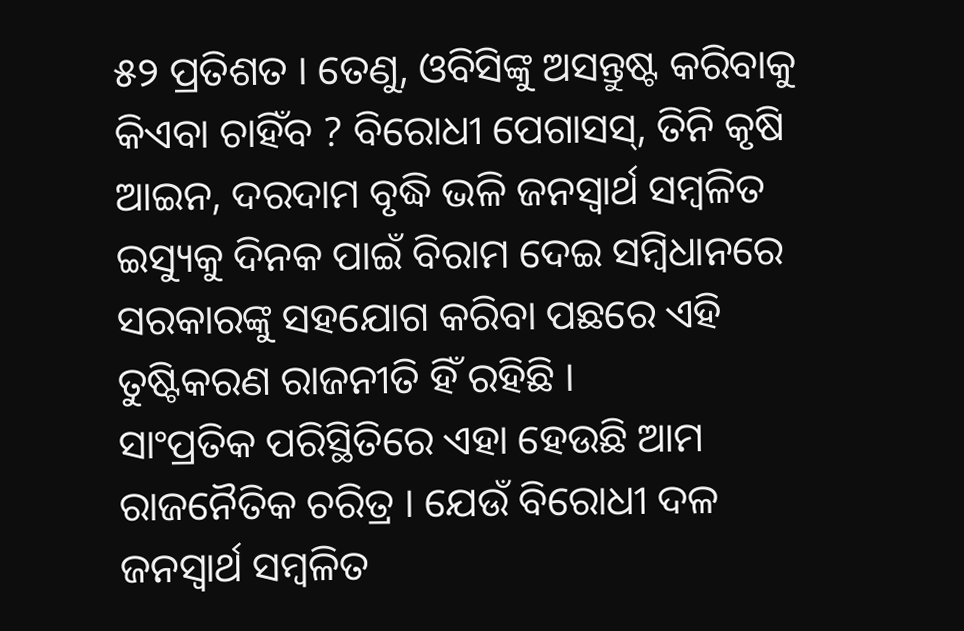୫୨ ପ୍ରତିଶତ । ତେଣୁ, ଓବିସିଙ୍କୁ ଅସନ୍ତୁଷ୍ଟ କରିବାକୁ କିଏବା ଚାହିଁବ ? ବିରୋଧୀ ପେଗାସସ୍, ତିନି କୃଷି ଆଇନ, ଦରଦାମ ବୃଦ୍ଧି ଭଳି ଜନସ୍ୱାର୍ଥ ସମ୍ବଳିତ ଇସ୍ୟୁକୁ ଦିନକ ପାଇଁ ବିରାମ ଦେଇ ସମ୍ବିଧାନରେ ସରକାରଙ୍କୁ ସହଯୋଗ କରିବା ପଛରେ ଏହି ତୁଷ୍ଟିକରଣ ରାଜନୀତି ହିଁ ରହିଛି ।
ସାଂପ୍ରତିକ ପରିସ୍ଥିତିରେ ଏହା ହେଉଛି ଆମ ରାଜନୈତିକ ଚରିତ୍ର । ଯେଉଁ ବିରୋଧୀ ଦଳ ଜନସ୍ୱାର୍ଥ ସମ୍ବଳିତ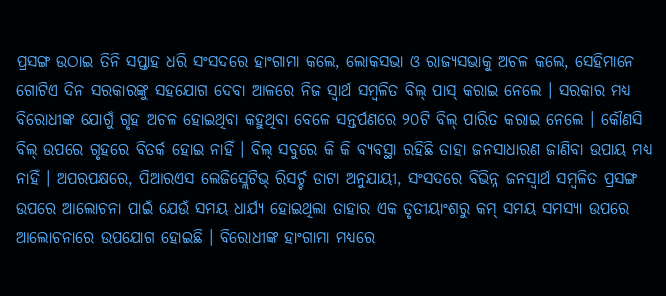ପ୍ରସଙ୍ଗ ଉଠାଇ ତିନି ସପ୍ତାହ ଧରି ସଂସଦରେ ହାଂଗାମା କଲେ, ଲୋକସଭା ଓ ରାଜ୍ୟସଭାକୁ ଅଚଳ କଲେ, ସେହିମାନେ ଗୋଟିଏ ଦିନ ସରକାରଙ୍କୁ ସହଯୋଗ ଦେବା ଆଳରେ ନିଜ ସ୍ୱାର୍ଥ ସମ୍ବଳିତ ବିଲ୍ ପାସ୍ କରାଇ ନେଲେ । ସରକାର ମଧ୍ୟ ବିରୋଧୀଙ୍କ ଯୋଗୁଁ ଗୃହ ଅଚଳ ହୋଇଥିବା କହୁଥିବା ବେଳେ ସନ୍ତର୍ପଣରେ ୨୦ଟି ବିଲ୍ ପାରିତ କରାଇ ନେଲେ । କୌଣସି ବିଲ୍ ଉପରେ ଗୃହରେ ବିତର୍କ ହୋଇ ନାହିଁ । ବିଲ୍ ସବୁରେ କି କି ବ୍ୟବସ୍ଥା ରହିଛି ତାହା ଜନସାଧାରଣ ଜାଣିବା ଉପାୟ ମଧ୍ୟ ନାହିଁ । ଅପରପକ୍ଷରେ, ପିଆରଏସ ଲେଜିସ୍ଲେଟିଭ୍ ରିସର୍ଚ୍ଚ ଡାଟା ଅନୁଯାୟୀ, ସଂସଦରେ ବିଭିନ୍ନ ଜନସ୍ୱାର୍ଥ ସମ୍ବଳିତ ପ୍ରସଙ୍ଗ ଉପରେ ଆଲୋଚନା ପାଇଁ ଯେଉଁ ସମୟ ଧାର୍ଯ୍ୟ ହୋଇଥିଲା ତାହାର ଏକ ତୃତୀୟାଂଶରୁ କମ୍ ସମୟ ସମସ୍ୟା ଉପରେ ଆଲୋଚନାରେ ଉପଯୋଗ ହୋଇଛି । ବିରୋଧୀଙ୍କ ହାଂଗାମା ମଧ୍ୟରେ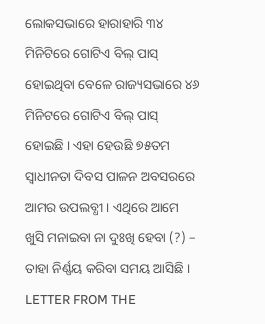ଲୋକସଭାରେ ହାରାହାରି ୩୪ ମିନିଟିରେ ଗୋଟିଏ ବିଲ୍ ପାସ୍ ହୋଇଥିବା ବେଳେ ରାଜ୍ୟସଭାରେ ୪୬ ମିନିଟରେ ଗୋଟିଏ ବିଲ୍ ପାସ୍ ହୋଇଛି । ଏହା ହେଉଛି ୭୫ତମ ସ୍ୱାଧୀନତା ଦିବସ ପାଳନ ଅବସରରେ ଆମର ଉପଲବ୍ଧୀ । ଏଥିରେ ଆମେ ଖୁସି ମନାଇବା ନା ଦୁଃଖି ହେବା (?) – ତାହା ନିର୍ଣ୍ଣୟ କରିବା ସମୟ ଆସିଛି ।
LETTER FROM THE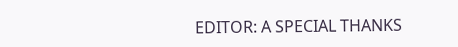EDITOR: A SPECIAL THANKS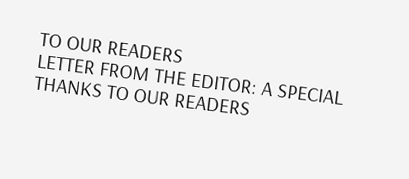TO OUR READERS
LETTER FROM THE EDITOR: A SPECIAL THANKS TO OUR READERS